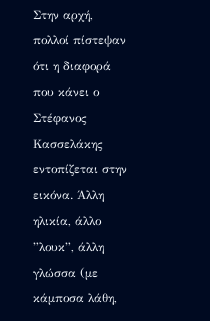Στην αρχή, πολλοί πίστεψαν ότι η διαφορά που κάνει ο Στέφανος Κασσελάκης εντοπίζεται στην εικόνα. Άλλη ηλικία, άλλο ”λουκ”, άλλη γλώσσα (με κάμποσα λάθη,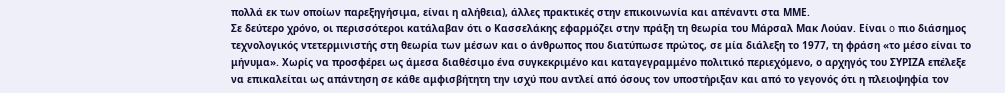πολλά εκ των οποίων παρεξηγήσιμα, είναι η αλήθεια), άλλες πρακτικές στην επικοινωνία και απέναντι στα ΜΜΕ.
Σε δεύτερο χρόνο, οι περισσότεροι κατάλαβαν ότι ο Κασσελάκης εφαρμόζει στην πράξη τη θεωρία του Μάρσαλ Μακ Λούαν. Είναι o πιο διάσημος τεχνολογικός ντετερμινιστής στη θεωρία των μέσων και ο άνθρωπος που διατύπωσε πρώτος, σε μία διάλεξη το 1977, τη φράση «το μέσο είναι το μήνυμα». Χωρίς να προσφέρει ως άμεσα διαθέσιμο ένα συγκεκριμένο και καταγεγραμμένο πολιτικό περιεχόμενο, ο αρχηγός του ΣΥΡΙΖΑ επέλεξε να επικαλείται ως απάντηση σε κάθε αμφισβήτητη την ισχύ που αντλεί από όσους τον υποστήριξαν και από το γεγονός ότι η πλειοψηφία τον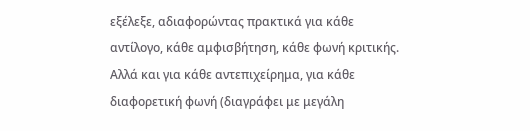εξέλεξε, αδιαφορώντας πρακτικά για κάθε αντίλογο, κάθε αμφισβήτηση, κάθε φωνή κριτικής. Αλλά και για κάθε αντεπιχείρημα, για κάθε διαφορετική φωνή (διαγράφει με μεγάλη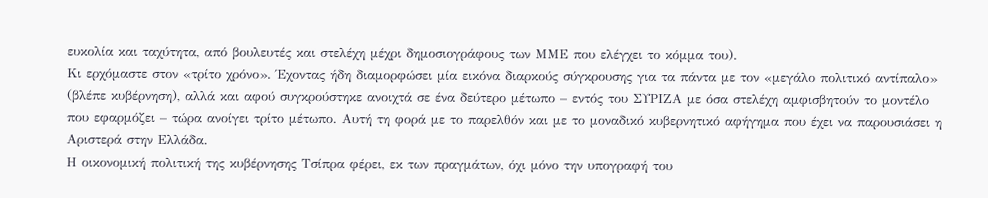ευκολία και ταχύτητα, από βουλευτές και στελέχη μέχρι δημοσιογράφους των ΜΜΕ που ελέγχει το κόμμα του).
Κι ερχόμαστε στον «τρίτο χρόνο». Έχοντας ήδη διαμορφώσει μία εικόνα διαρκούς σύγκρουσης για τα πάντα με τον «μεγάλο πολιτικό αντίπαλο» (βλέπε κυβέρνηση), αλλά και αφού συγκρούστηκε ανοιχτά σε ένα δεύτερο μέτωπο – εντός του ΣΥΡΙΖΑ με όσα στελέχη αμφισβητούν το μοντέλο που εφαρμόζει – τώρα ανοίγει τρίτο μέτωπο. Αυτή τη φορά με το παρελθόν και με το μοναδικό κυβερνητικό αφήγημα που έχει να παρουσιάσει η Αριστερά στην Ελλάδα.
Η οικονομική πολιτική της κυβέρνησης Τσίπρα φέρει, εκ των πραγμάτων, όχι μόνο την υπογραφή του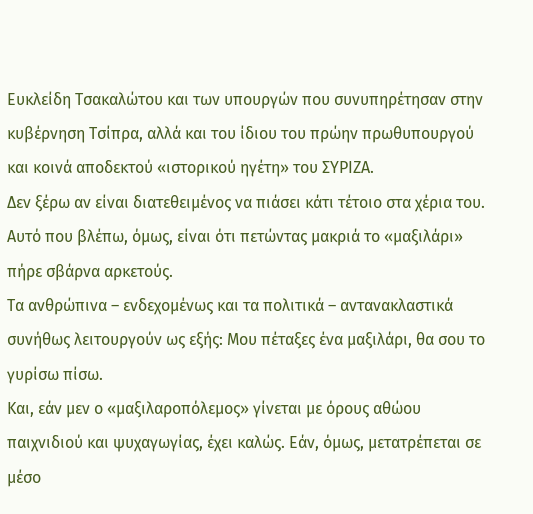Ευκλείδη Τσακαλώτου και των υπουργών που συνυπηρέτησαν στην κυβέρνηση Τσίπρα, αλλά και του ίδιου του πρώην πρωθυπουργού και κοινά αποδεκτού «ιστορικού ηγέτη» του ΣΥΡΙΖΑ.
Δεν ξέρω αν είναι διατεθειμένος να πιάσει κάτι τέτοιο στα χέρια του. Αυτό που βλέπω, όμως, είναι ότι πετώντας μακριά το «μαξιλάρι» πήρε σβάρνα αρκετούς.
Τα ανθρώπινα – ενδεχομένως και τα πολιτικά – αντανακλαστικά συνήθως λειτουργούν ως εξής: Μου πέταξες ένα μαξιλάρι, θα σου το γυρίσω πίσω.
Και, εάν μεν ο «μαξιλαροπόλεμος» γίνεται με όρους αθώου παιχνιδιού και ψυχαγωγίας, έχει καλώς. Εάν, όμως, μετατρέπεται σε μέσο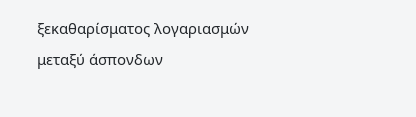ξεκαθαρίσματος λογαριασμών μεταξύ άσπονδων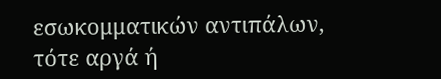εσωκομματικών αντιπάλων, τότε αργά ή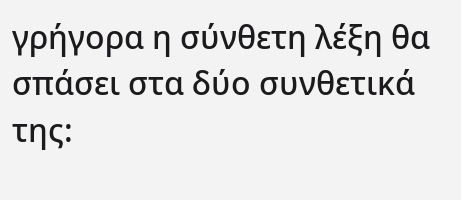γρήγορα η σύνθετη λέξη θα σπάσει στα δύο συνθετικά της: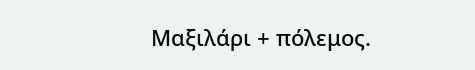Μαξιλάρι + πόλεμος.